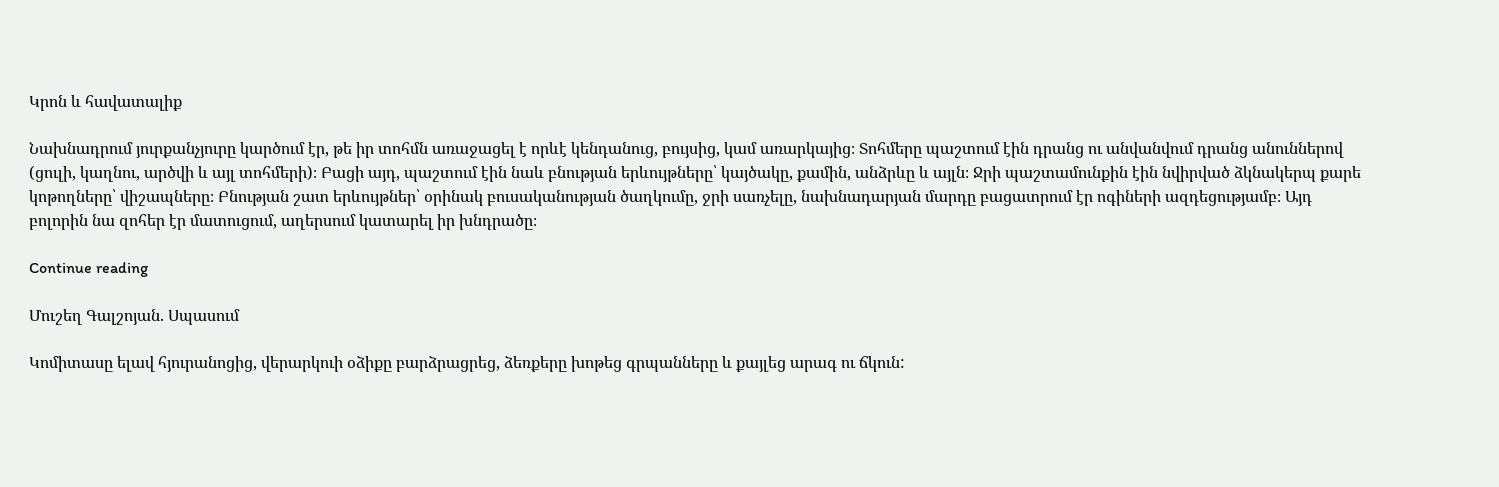Կրոն և հավատալիք

Նախնադրում յուրքանչյուրը կարծում էր, թե իր տոհմն առաջացել է որևէ կենդանուց, բույսից, կամ առարկայից։ Տոհմերը պաշտում էին դրանց ու անվանվում դրանց անուններով (ցուլի, կաղնու, արծվի և այլ տոհմերի)։ Բացի այդ, պաշտում էին նաև բնության երևույթները՝ կայծակը, քամին, անձրևը և այլն։ Ջրի պաշտամունքին էին նվիրված ձկնակերպ քարե կոթողները՝ վիշապները։ Բնության շատ երևույթներ՝ օրինակ բուսականության ծաղկումը, ջրի սառչելը, նախնադարյան մարդը բացատրում էր ոգիների ազդեցությամբ։ Այդ բոլորին նա զոհեր էր մատուցում, աղերսում կատարել իր խնդրածը։

Continue reading

Մուշեղ Գալշոյան. Սպասում

Կոմիտասը ելավ հյուրանոցից, վերարկուի օձիքը բարձրացրեց, ձեռքերը խոթեց գրպանները և քայլեց արագ ու ճկուն: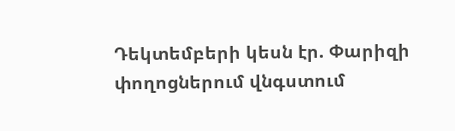Դեկտեմբերի կեսն էր. Փարիզի փողոցներում վնգստում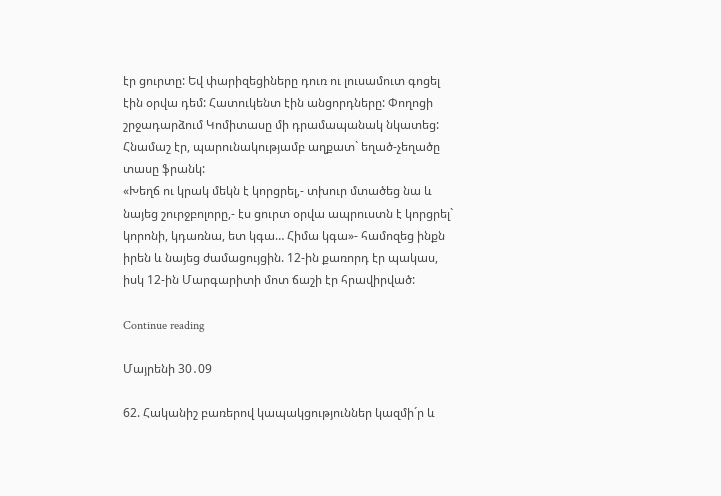էր ցուրտը: Եվ փարիզեցիները դուռ ու լուսամուտ գոցել էին օրվա դեմ: Հատուկենտ էին անցորդները: Փողոցի շրջադարձում Կոմիտասը մի դրամապանակ նկատեց: Հնամաշ էր, պարունակությամբ աղքատ` եղած-չեղածը տասը ֆրանկ:
«Խեղճ ու կրակ մեկն է կորցրել,- տխուր մտածեց նա և նայեց շուրջբոլորը,- էս ցուրտ օրվա ապրուստն է կորցրել` կորոնի, կդառնա, ետ կգա… Հիմա կգա»- համոզեց ինքն իրեն և նայեց ժամացույցին. 12-ին քառորդ էր պակաս, իսկ 12-ին Մարգարիտի մոտ ճաշի էր հրավիրված:

Continue reading

Մայրենի 30․09

62. Հականիշ բառերով կապակցություններ կազմի´ր և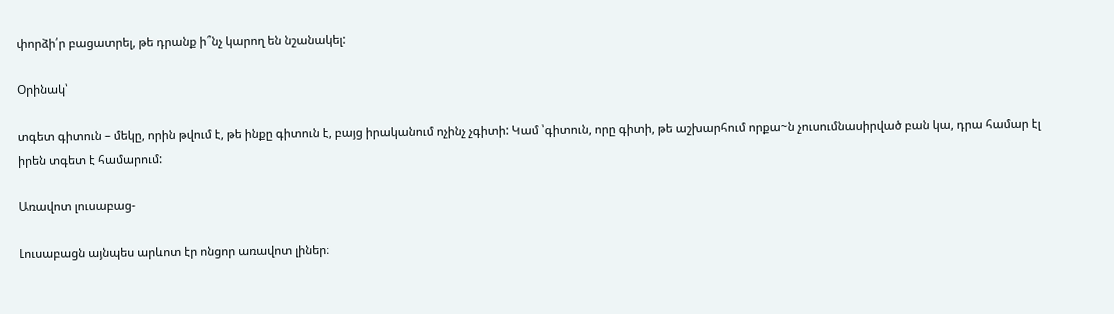փորձի՛ր բացատրել, թե դրանք ի՞նչ կարող են նշանակել:

Օրինակ՝

տգետ գիտուն – մեկը, որին թվում է, թե ինքը գիտուն է, բայց իրականում ոչինչ չգիտի: Կամ ՝գիտուն, որը գիտի, թե աշխարհում որքա~ն չուսումնասիրված բան կա, դրա համար էլ իրեն տգետ է համարում:

Առավոտ լուսաբաց-

Լուսաբացն այնպես արևոտ էր ոնցոր առավոտ լիներ։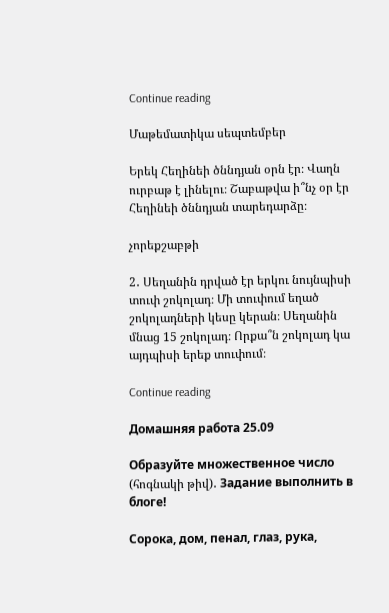Continue reading

Մաթեմատիկա սեպտեմբեր

Երեկ Հեղինեի ծննդյան օրն էր։ Վաղն ուրբաթ է լինելու։ Շաբաթվա ի՞նչ օր էր  Հեղինեի ծննդյան տարեդարձը։

չորեքշաբթի

2․ Սեղանին դրված էր երկու նույնպիսի տուփ շոկոլադ։ Մի տուփում եղած շոկոլադների կեսը կերան։ Սեղանին մնաց 15 շոկոլադ։ Որքա՞ն շոկոլադ կա այդպիսի երեք տուփում։

Continue reading

Домашняя работа 25.09

Образуйте множественное число (հոգնակի թիվ)․ Задание выполнить в блоге!

Сорока, дом, пенал, глаз, рука,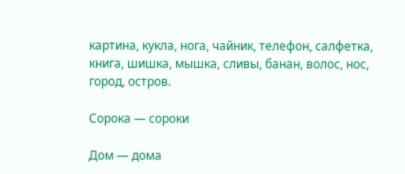картина, кукла, нога, чайник, телефон, салфетка, книга, шишка, мышка, сливы, банан, волос, нос, город, остров.

Сорока — сороки

Дом — дома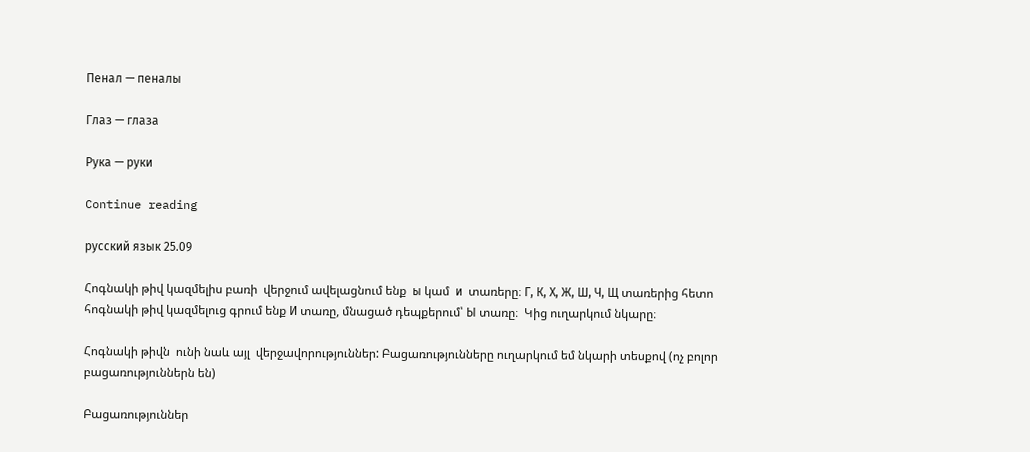Пенал — пеналы

Глаз — глаза

Рука — руки

Continue reading

русский язык 25.09

Հոգնակի թիվ կազմելիս բառի  վերջում ավելացնում ենք  ы կամ  и  տառերը։ Г, К, Х, Ж, Ш, Ч, Щ տառերից հետո հոգնակի թիվ կազմելուց գրում ենք И տառը, մնացած դեպքերում՝ Ы տառը։  Կից ուղարկում նկարը։

Հոգնակի թիվն  ունի նաև այլ  վերջավորություններ: Բացառությունները ուղարկում եմ նկարի տեսքով (ոչ բոլոր բացառություններն են)

Բացառություններ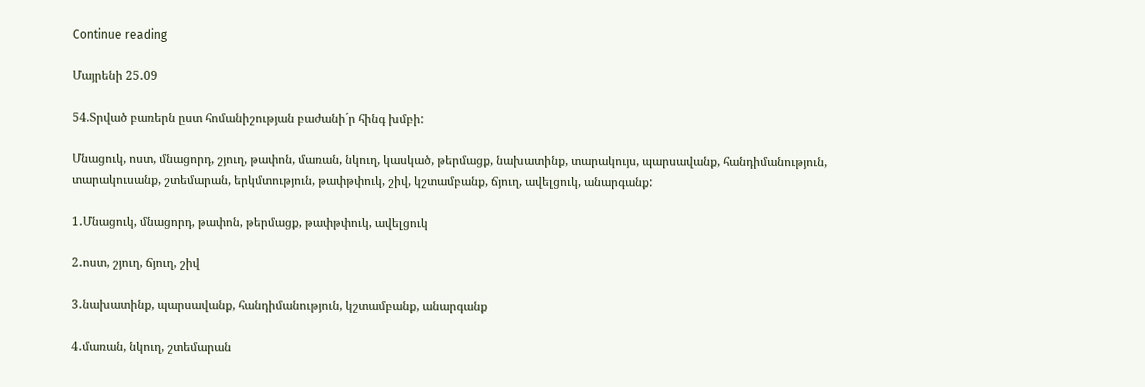Continue reading

Մայրենի 25․09

54.Տրված բառերն ըստ հոմանիշության բաժանի´ր հինգ խմբի:

Մնացուկ, ոստ, մնացորդ, շյուղ, թափոն, մառան, նկուղ, կասկած, թերմացք, նախատինք, տարակույս, պարսավանք, հանդիմանություն, տարակուսանք, շտեմարան, երկմտություն, թափթփուկ, շիվ, կշտամբանք, ճյուղ, ավելցուկ, անարգանք:

1․Մնացուկ, մնացորդ, թափոն, թերմացք, թափթփուկ, ավելցուկ

2․ոստ, շյուղ, ճյուղ, շիվ

3․նախատինք, պարսավանք, հանդիմանություն, կշտամբանք, անարգանք

4․մառան, նկուղ, շտեմարան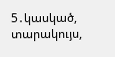5․կասկած, տարակույս,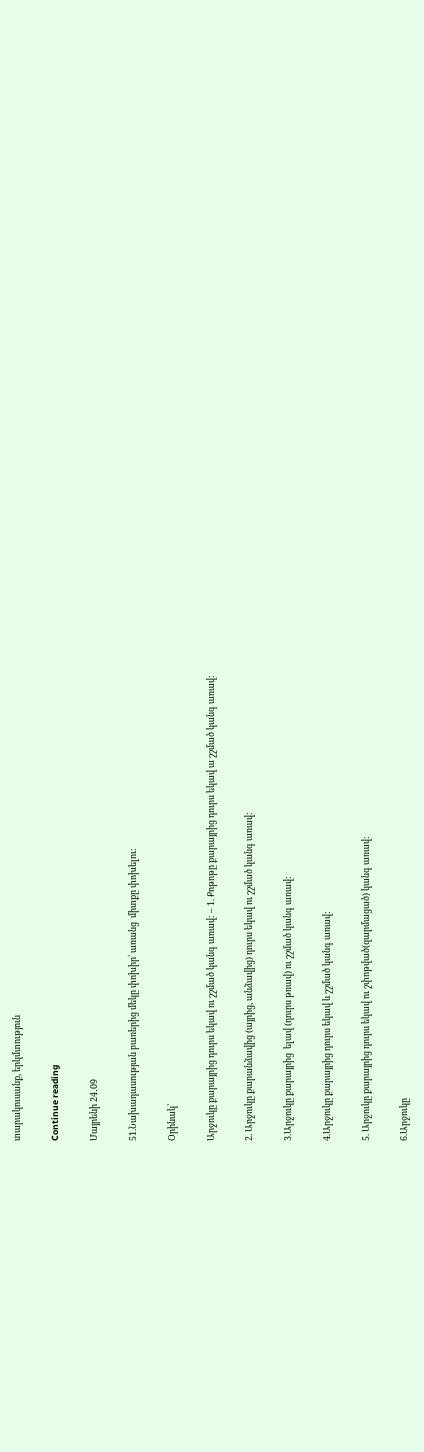տարակուսանք, երկմտություն

Continue reading

Մայրենի 24․09

51.Նախադասության բառերից մեկը փոխիր՝ առանց  միտքը փոխելու:

Օրինակ՝

Արջուկը քարայրից դուրս եկավ ու շշմած կանգ առավ: – 1. Քոթոթը քարայրից դուրս եկավ ա շշմած կանգ առավ:

2. Արջուկը քարանձավից (այրից, անձավից) դուրս եկավ ու շշմած կանգ առավ:

3.Արջուկը քարայրից  ելավ (դուրս թռավ) ու շշմած կանգ առավ:

4.Արջուկը քարայրից դուրս եկավ և շշմած կանգ առավ:

5. Արջուկը քարայրից դուրս եկավ ու շփոթված(զարմացած) կանգ առավ:

6.Արջուկը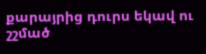քարայրից դուրս եկավ ու շշմած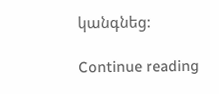կանգնեց:

Continue reading